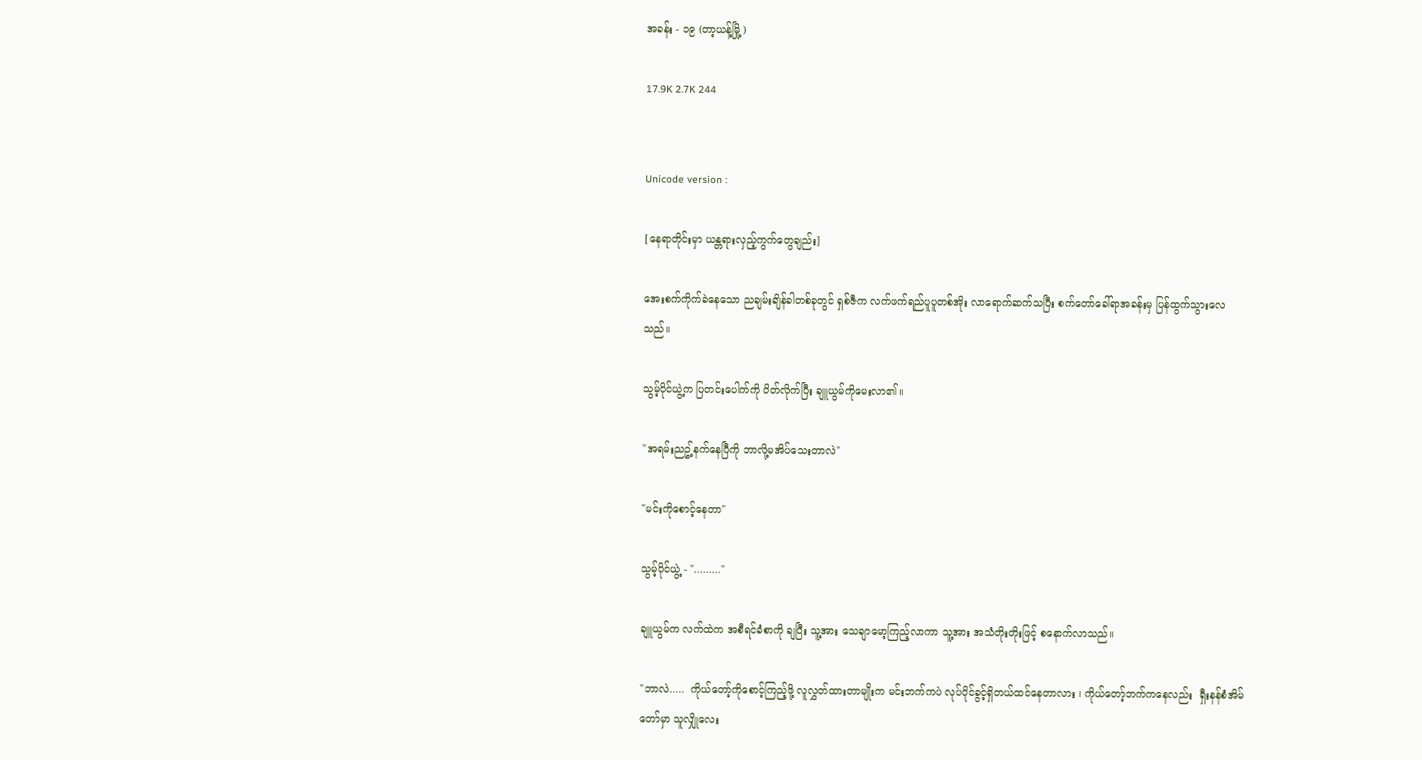အခန်း - ၁၉ (တာ့ယန့်မြို့)

17.9K 2.7K 244


Unicode version :

[နေရာတိုင်းမှာ ယန္တရားလှည့်ကွက်တွေချည်း]

အေးစက်ကိုက်ခဲနေသော ညချမ်းချိန်ခါတစ်ခုတွင် ရှစ်ဇီက လက်ဖက်ရည်ပူပူတစ်အိုး လာရောက်ဆက်သပြီး စက်တော်ခေါ်ရာအခန်းမှ ပြန်ထွက်သွားလေသည်။

သွမ့်ပိုင်ယွဲ့က ပြတင်းပေါက်ကို ပိတ်လိုက်ပြီး ချူယွမ်ကိုမေးလာ၏။

"အရမ်းညဥ့်နက်နေပြီကို ဘာလို့မအိပ်သေးတာလဲ"

"မင်းကိုစောင့်နေတာ"

သွမ့်ပိုင်ယွဲ့ - "........."

ချူယွမ်က လက်ထဲက အစီရင်ခံစာကို ချပြီး သူ့အား သေချာမော့ကြည့်လာကာ သူ့အား အသံတိုးတိုးဖြင့် စနောက်လာသည်။

"ဘာလဲ.....  ကိုယ်တော့်ကိုစောင့်ကြည့်ဖို့ လူလွှတ်ထားတာမျိုးက မင်းဘက်ကပဲ လုပ်ပိုင်ခွင့်ရှိတယ်ထင်နေတာလား ၊ ကိုယ်တော့်ဘက်ကနေလည်း  ရှီးနန်စံအိမ်တော်မှာ သူလျှိုလေး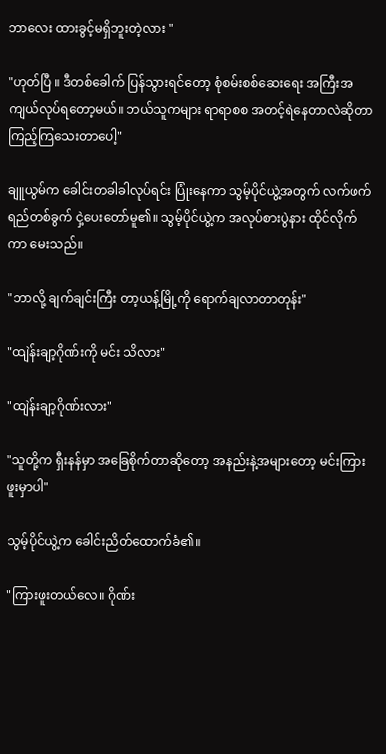ဘာလေး ထားခွင့်မရှိဘူးတဲ့လား "

"ဟုတ်ပြီ ။ ဒီတစ်ခေါက် ပြန်သွားရင်တော့ စုံစမ်းစစ်ဆေးရေး အကြီးအကျယ်လုပ်ရတော့မယ်။ ဘယ်သူကများ ရာရာစစ အတင့်ရဲနေတာလဲဆိုတာ ကြည့်ကြသေးတာပေါ့"

ချူယွမ်က ခေါင်းတခါခါလုပ်ရင်း ပြုံးနေကာ သွမ့်ပိုင်ယွဲ့အတွက် လက်ဖက်ရည်တစ်ခွက် ငှဲ့ပေးတော်မူ၏။ သွမ့်ပိုင်ယွဲ့က အလုပ်စားပွဲနား ထိုင်လိုက်ကာ မေးသည်။

"ဘာလို့ ချက်ချင်းကြီး တာ့ယန့်မြို့ကို ရောက်ချလာတာတုန်း"

"ထျဲန်းချာ့ဂိုဏ်းကို မင်း သိလား"

"ထျဲန်းချာ့ဂိုဏ်းလား"

"သူတို့က ရှီးနန်မှာ အခြေစိုက်တာဆိုတော့ အနည်းနဲ့အများတော့ မင်းကြားဖူးမှာပါ"

သွမ့်ပိုင်ယွဲ့က ခေါင်းညိတ်ထောက်ခံ၏။

"ကြားဖူးတယ်လေ။ ဂိုဏ်း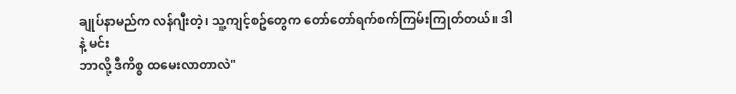ချုပ်နာမည်က လန်ဂျီးတဲ့၊ သူ့ကျင့်စဥ်တွေက တော်တော်ရက်စက်ကြမ်းကြုတ်တယ်။ ဒါနဲ့ မင်း
ဘာလို့ ဒီကိစ္စ ထမေးလာတာလဲ"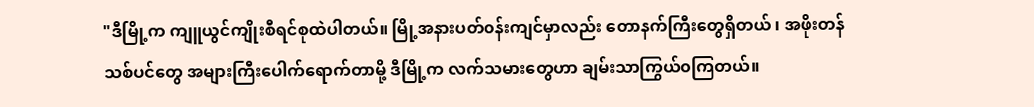"ဒီမြို့က ကျူယွင်ကျိုးစီရင်စုထဲပါတယ်။ မြို့အနားပတ်၀န်းကျင်မှာလည်း တောနက်ကြီးတွေရှိတယ် ၊ အဖိုးတန် သစ်ပင်တွေ အများကြီးပေါက်ရောက်တာမို့ ဒီမြို့က လက်သမားတွေဟာ ချမ်းသာကြွယ်၀ကြတယ်။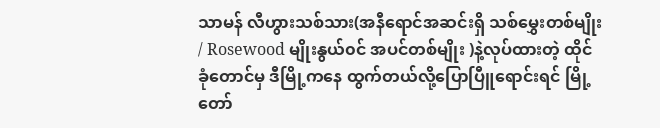သာမန် လီဟွားသစ်သား(အနီရောင်အဆင်းရှိ သစ်မွှေးတစ်မျိုး / Rosewood မျိုးနွယ်၀င် အပင်တစ်မျိုး )နဲ့လုပ်ထားတဲ့ ထိုင်ခုံတောင်မှ ဒီမြို့ကနေ ထွက်တယ်လို့ပြောပြီူရောင်းရင် မြို့တော်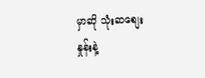မှာဆို သုံးဆစျေးနှုန်းနဲ့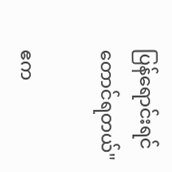ပြန်ရောင်းရင်တောင်ရတယ်"

ဧက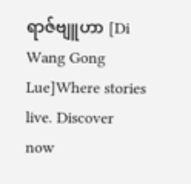ရာဇ်ဗျူဟာ [Di Wang Gong Lue]Where stories live. Discover now